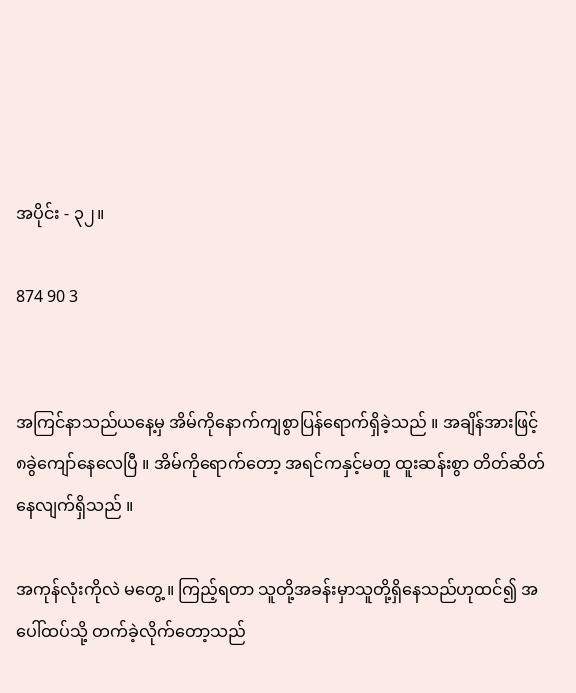အပိုင်း - ၃၂။

874 90 3


အကြင်နာသည်ယနေ့မှ အိမ်ကိုနောက်ကျစွာပြန်ရောက်ရှိခဲ့သည် ။ အချိန်အားဖြင့် ၈ခွဲကျော်နေလေပြီ ။ အိမ်ကိုရောက်တော့ အရင်ကနှင့်မတူ ထူးဆန်းစွာ တိတ်ဆိတ်နေလျက်ရှိသည် ။

အကုန်လုံးကိုလဲ မတွေ့ ။ ကြည့်ရတာ သူတို့အခန်းမှာသူတို့ရှိနေသည်ဟုထင်၍ အပေါ်ထပ်သို့ တက်ခဲ့လိုက်တော့သည်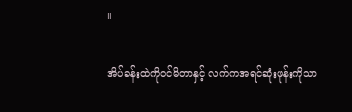။

အိပ်ခန်းထဲကိုဝင်မိတာနှင့် လက်ကအရင်ဆုံးဖုန်းကိုသာ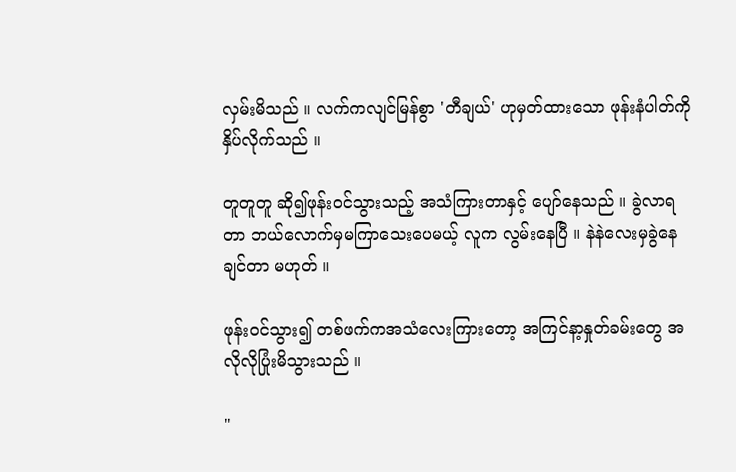လှမ်းမိသည် ။ လက်ကလျင်မြန်စွာ 'တီချယ်' ဟုမှတ်ထားသော ဖုန်းနံပါတ်ကိုနှိပ်လိုက်သည် ။

တူတူတူ ဆို၍ဖုန်းဝင်သွားသည့် အသံကြားတာနှင့် ပျော်နေသည် ။ ခွဲလာရတာ ဘယ်လောက်မှမကြာသေးပေမယ့် လူက လွမ်းနေပြီ ။ နဲနဲလေးမှခွဲနေချင်တာ မဟုတ် ။

ဖုန်းဝင်သွား၍ တစ်ဖက်ကအသံလေးကြားတော့ အကြင်နာ့နှုတ်ခမ်းတွေ အလိုလိုပြုံးမိသွားသည် ။

"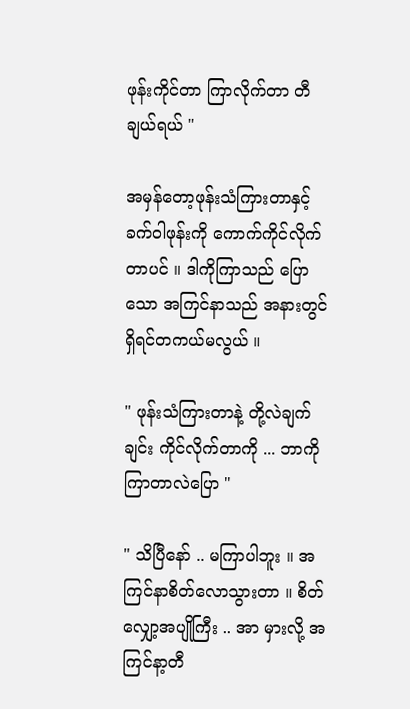ဖုန်းကိုင်တာ ကြာလိုက်တာ တီချယ်ရယ် "

အမှန်တော့ဖုန်းသံကြားတာနှင့် ခက်ဝါဖုန်းကို ကောက်ကိုင်လိုက်တာပင် ။ ဒါကိုကြာသည် ပြောသော အကြင်နာသည် အနားတွင်ရှိရင်တကယ်မလွယ် ။

" ဖုန်းသံကြားတာနဲ့ တို့လဲချက်ချင်း ကိုင်လိုက်တာကို ... ဘာကိုကြာတာလဲပြော "

" သိပြီနော် .. မကြာပါဘူး ။ အကြင်နာစိတ်လောသွားတာ ။ စိတ်လျှော့အပျိုကြီး .. အာ မှားလို့ အကြင်နာ့တီ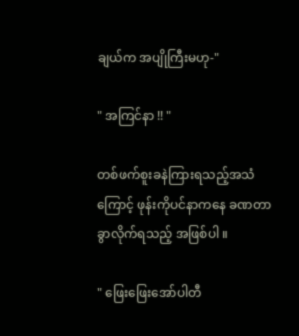ချယ်က အပျိုကြီးမဟု-"

" အကြင်နာ !! "

တစ်ဖက်စူးခနဲကြားရသည့်အသံကြောင့် ဖုန်းကိုပင်နာကနေ ခဏတာခွာလိုက်ရသည့် အဖြစ်ပါ ။

" ဖြေးဖြေးအော်ပါတီ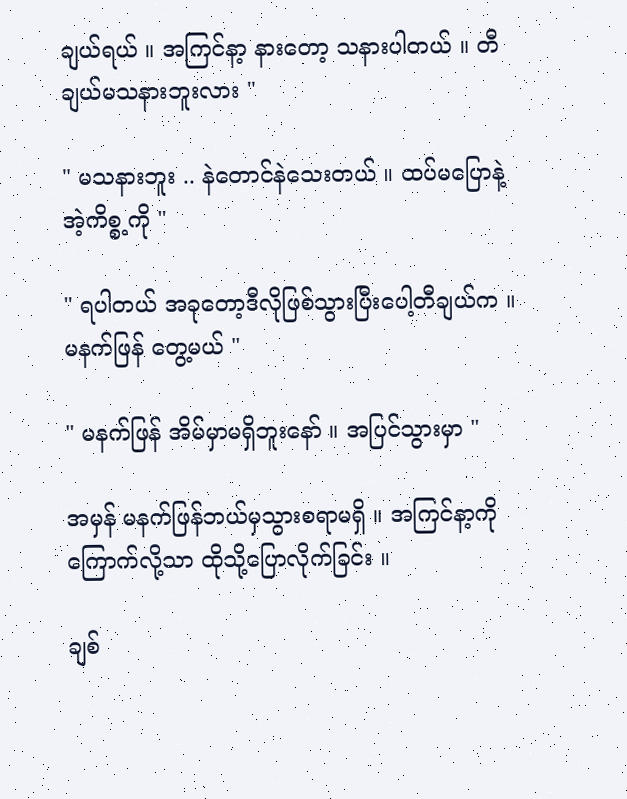ချယ်ရယ် ။ အကြင်နာ့ နားတော့ သနားပါတယ် ။ တီချယ်မသနားဘူးလား "

" မသနားဘူး .. နဲတောင်နဲသေးတယ် ။ ထပ်မပြောနဲ့ အဲ့ကိစ္စ့ကို "

" ရပါတယ် အခုတော့ဒီလိုဖြစ်သွားပြီးပေါ့တီချယ်က ။ မနက်ဖြန် တွေ့မယ် "

" မနက်ဖြန် အိမ်မှာမရှိဘူးနော် ။ အပြင်သွားမှာ "

အမှန် မနက်ဖြန်ဘယ်မှသွားစရာမရှိ ။ အကြင်နာ့ကိုကြောက်လို့သာ ထိုသို့ပြောလိုက်ခြင်း ။

ချစ်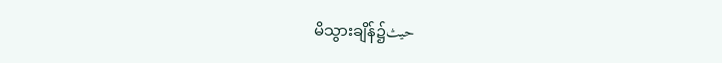မိသွားချိန်၌حيث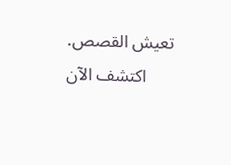تعيش القصص. اكتشف الآن